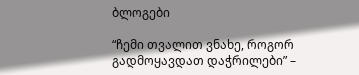ბლოგები

“ჩემი თვალით ვნახე, როგორ გადმოყავდათ დაჭრილები” –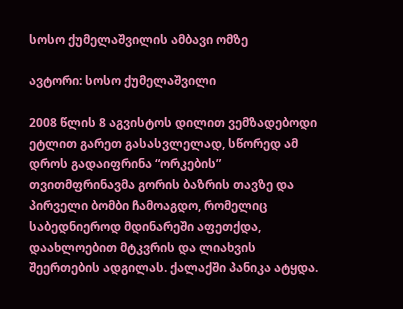სოსო ქუმელაშვილის ამბავი ომზე

ავტორი: სოსო ქუმელაშვილი

2008 წლის 8 აგვისტოს დილით ვემზადებოდი ეტლით გარეთ გასასვლელად, სწორედ ამ დროს გადაიფრინა “ორკების” თვითმფრინავმა გორის ბაზრის თავზე და პირველი ბომბი ჩამოაგდო, რომელიც საბედნიეროდ მდინარეში აფეთქდა, დაახლოებით მტკვრის და ლიახვის შეერთების ადგილას. ქალაქში პანიკა ატყდა.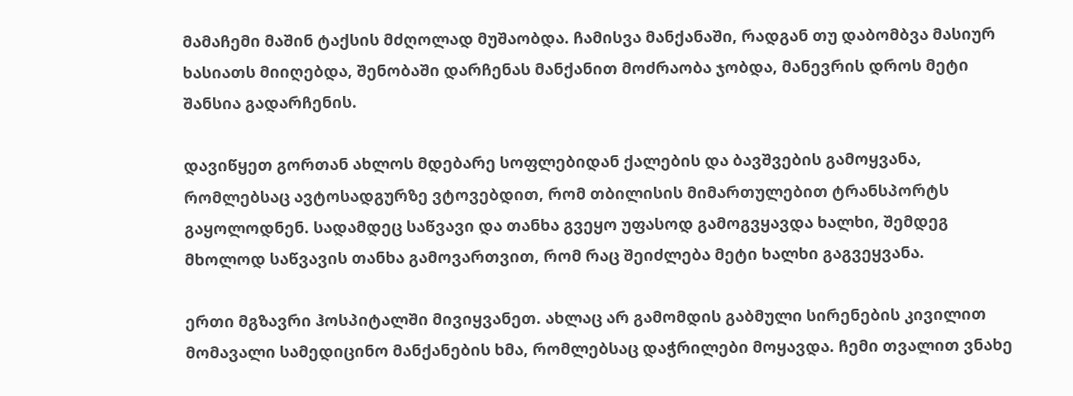მამაჩემი მაშინ ტაქსის მძღოლად მუშაობდა. ჩამისვა მანქანაში, რადგან თუ დაბომბვა მასიურ ხასიათს მიიღებდა, შენობაში დარჩენას მანქანით მოძრაობა ჯობდა, მანევრის დროს მეტი შანსია გადარჩენის.

დავიწყეთ გორთან ახლოს მდებარე სოფლებიდან ქალების და ბავშვების გამოყვანა, რომლებსაც ავტოსადგურზე ვტოვებდით, რომ თბილისის მიმართულებით ტრანსპორტს გაყოლოდნენ. სადამდეც საწვავი და თანხა გვეყო უფასოდ გამოგვყავდა ხალხი, შემდეგ მხოლოდ საწვავის თანხა გამოვართვით, რომ რაც შეიძლება მეტი ხალხი გაგვეყვანა.

ერთი მგზავრი ჰოსპიტალში მივიყვანეთ. ახლაც არ გამომდის გაბმული სირენების კივილით მომავალი სამედიცინო მანქანების ხმა, რომლებსაც დაჭრილები მოყავდა. ჩემი თვალით ვნახე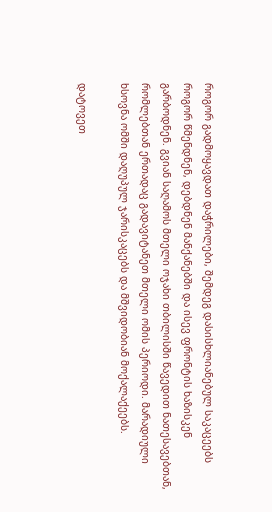როგორ გადმოყავდათ დაჭრილები, შემდეგ დასისხლიანებულ საკაცეებს როგორ წმენდნენ, დებდნენ მანქანებში და ისევ ფრონტის ხაზისკენ გარბოდნენ. გვიან საღამოს მთელი ოჯახი თბილისში წავედით ნათესავებთან, რომლებთან ერთადაც გადავიტანეთ მთელი ომის პერიოდი. მარადიული ხსოვნა ომში დაღუპულ ჯარისკაცებს და მშვიდობიან მოქალაქეებს.

დატოვეთ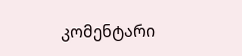კომენტარი